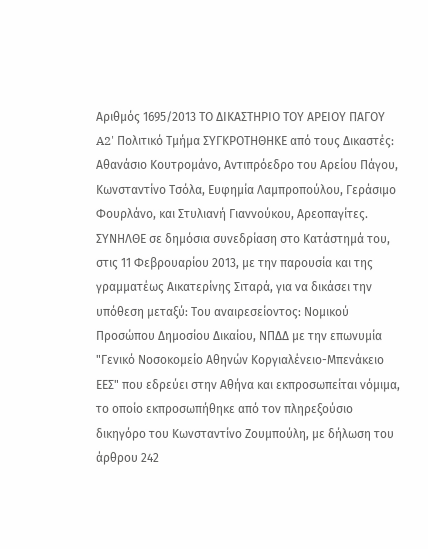Αριθμός 1695/2013 ΤΟ ΔΙΚΑΣΤΗΡΙΟ ΤΟΥ ΑΡΕΙΟΥ ΠΑΓΟΥ A2' Πολιτικό Τμήμα ΣΥΓΚΡΟΤΗΘΗΚΕ από τους Δικαστές: Αθανάσιο Κουτρομάνο, Αντιπρόεδρο του Αρείου Πάγου, Κωνσταντίνο Τσόλα, Ευφημία Λαμπροπούλου, Γεράσιμο Φουρλάνο, και Στυλιανή Γιαννούκου, Αρεοπαγίτες. ΣΥΝΗΛΘΕ σε δημόσια συνεδρίαση στο Κατάστημά του, στις 11 Φεβρουαρίου 2013, με την παρουσία και της γραμματέως Αικατερίνης Σιταρά, για να δικάσει την υπόθεση μεταξύ: Του αναιρεσείοντος: Νομικού Προσώπου Δημοσίου Δικαίου, ΝΠΔΔ με την επωνυμία "Γενικό Νοσοκομείο Αθηνών Κοργιαλένειο-Μπενάκειο ΕΕΣ" που εδρεύει στην Αθήνα και εκπροσωπείται νόμιμα, το οποίο εκπροσωπήθηκε από τον πληρεξούσιο δικηγόρο του Κωνσταντίνο Ζουμπούλη, με δήλωση του άρθρου 242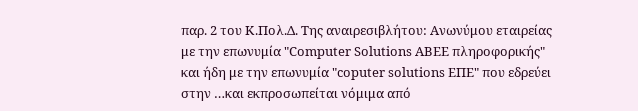παρ. 2 του Κ.Πολ.Δ. Της αναιρεσιβλήτου: Ανωνύμου εταιρείας με την επωνυμία "Computer Solutions ABEE πληροφορικής" και ήδη με την επωνυμία "coputer solutions ΕΠΕ" που εδρεύει στην …και εκπροσωπείται νόμιμα από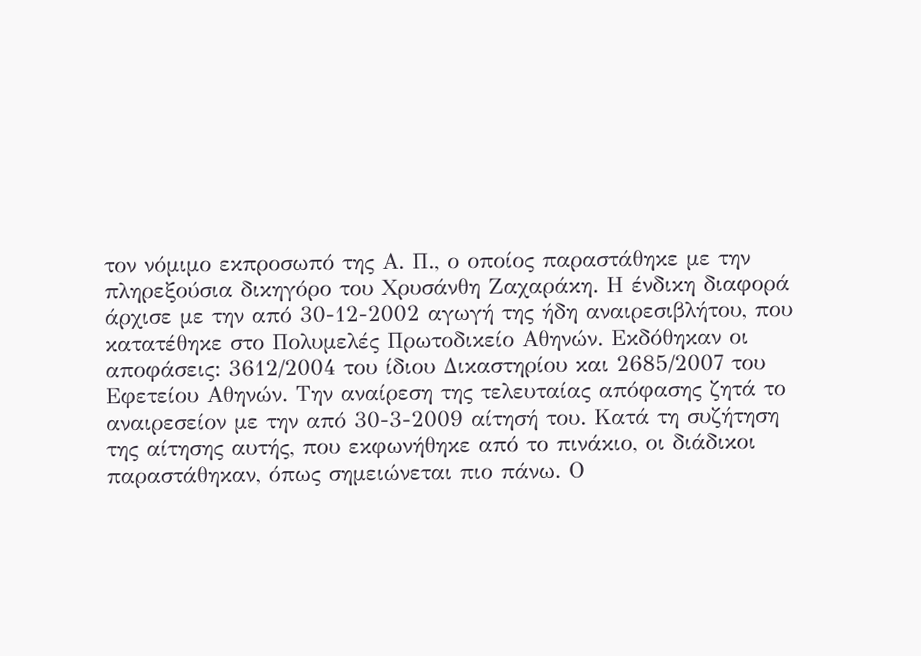τον νόμιμο εκπροσωπό της Α. Π., ο οποίος παραστάθηκε με την πληρεξούσια δικηγόρο του Χρυσάνθη Ζαχαράκη. Η ένδικη διαφορά άρχισε με την από 30-12-2002 αγωγή της ήδη αναιρεσιβλήτου, που κατατέθηκε στο Πολυμελές Πρωτοδικείο Αθηνών. Εκδόθηκαν οι αποφάσεις: 3612/2004 του ίδιου Δικαστηρίου και 2685/2007 του Εφετείου Αθηνών. Την αναίρεση της τελευταίας απόφασης ζητά το αναιρεσείον με την από 30-3-2009 αίτησή του. Κατά τη συζήτηση της αίτησης αυτής, που εκφωνήθηκε από το πινάκιο, οι διάδικοι παραστάθηκαν, όπως σημειώνεται πιο πάνω. Ο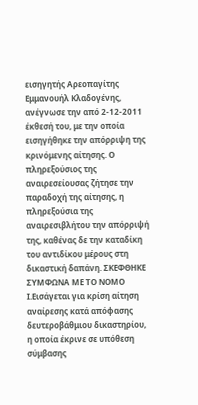εισηγητής Αρεοπαγίτης Εμμανουήλ Κλαδογένης, ανέγνωσε την από 2-12-2011 έκθεσή του, με την οποία εισηγήθηκε την απόρριψη της κρινόμενης αίτησης. Ο πληρεξούσιος της αναιρεσείουσας ζήτησε την παραδοχή της αίτησης, η πληρεξούσια της αναιρεσιβλήτου την απόρριψή της, καθένας δε την καταδίκη του αντιδίκου μέρους στη δικαστική δαπάνη. ΣΚΕΦΘΗΚΕ ΣΥΜΦΩΝΑ ΜΕ ΤΟ ΝΟΜΟ I.Εισάγεται για κρίση αίτηση αναίρεσης κατά απόφασης δευτεροβάθμιου δικαστηρίου, η οποία έκρινε σε υπόθεση σύμβασης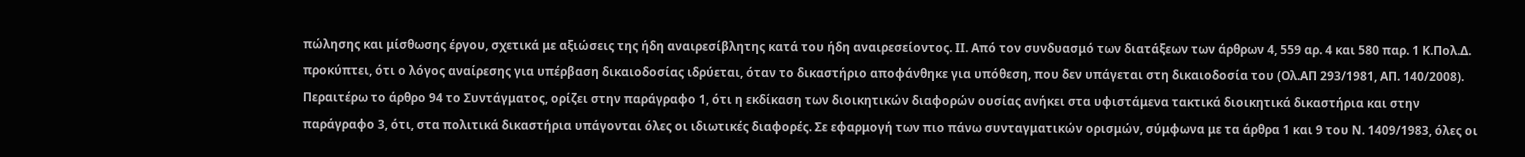πώλησης και μίσθωσης έργου, σχετικά με αξιώσεις της ήδη αναιρεσίβλητης κατά του ήδη αναιρεσείοντος. ΙΙ. Από τον συνδυασμό των διατάξεων των άρθρων 4, 559 αρ. 4 και 580 παρ. 1 Κ.Πολ.Δ. προκύπτει, ότι ο λόγος αναίρεσης για υπέρβαση δικαιοδοσίας ιδρύεται, όταν το δικαστήριο αποφάνθηκε για υπόθεση, που δεν υπάγεται στη δικαιοδοσία του (Ολ.ΑΠ 293/1981, ΑΠ. 140/2008). Περαιτέρω το άρθρο 94 το Συντάγματος, ορίζει στην παράγραφο 1, ότι η εκδίκαση των διοικητικών διαφορών ουσίας ανήκει στα υφιστάμενα τακτικά διοικητικά δικαστήρια και στην παράγραφο 3, ότι, στα πολιτικά δικαστήρια υπάγονται όλες οι ιδιωτικές διαφορές. Σε εφαρμογή των πιο πάνω συνταγματικών ορισμών, σύμφωνα με τα άρθρα 1 και 9 του Ν. 1409/1983, όλες οι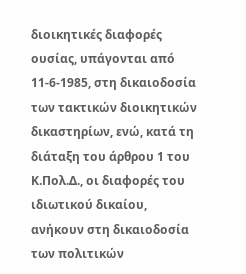διοικητικές διαφορές ουσίας, υπάγονται από 11-6-1985, στη δικαιοδοσία των τακτικών διοικητικών δικαστηρίων, ενώ, κατά τη διάταξη του άρθρου 1 του Κ.Πολ.Δ., οι διαφορές του ιδιωτικού δικαίου, ανήκουν στη δικαιοδοσία των πολιτικών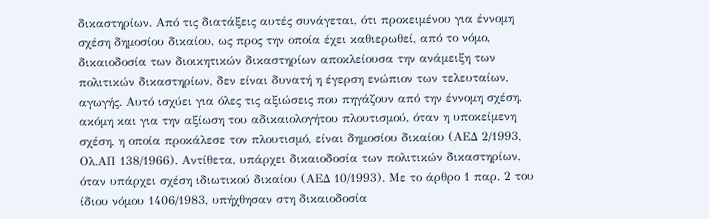δικαστηρίων. Από τις διατάξεις αυτές συνάγεται, ότι προκειμένου για έννομη σχέση δημοσίου δικαίου, ως προς την οποία έχει καθιερωθεί, από το νόμο, δικαιοδοσία των διοικητικών δικαστηρίων αποκλείουσα την ανάμειξη των πολιτικών δικαστηρίων, δεν είναι δυνατή η έγερση ενώπιον των τελευταίων, αγωγής. Αυτό ισχύει για όλες τις αξιώσεις που πηγάζουν από την έννομη σχέση, ακόμη και για την αξίωση του αδικαιολογήτου πλουτισμού, όταν η υποκείμενη σχέση, η οποία προκάλεσε τον πλουτισμό, είναι δημοσίου δικαίου (ΑΕΔ 2/1993, Ολ.ΑΠ 138/1966). Αντίθετα, υπάρχει δικαιοδοσία των πολιτικών δικαστηρίων, όταν υπάρχει σχέση ιδιωτικού δικαίου (ΑΕΔ 10/1993). Με το άρθρο 1 παρ. 2 του ίδιου νόμου 1406/1983, υπήχθησαν στη δικαιοδοσία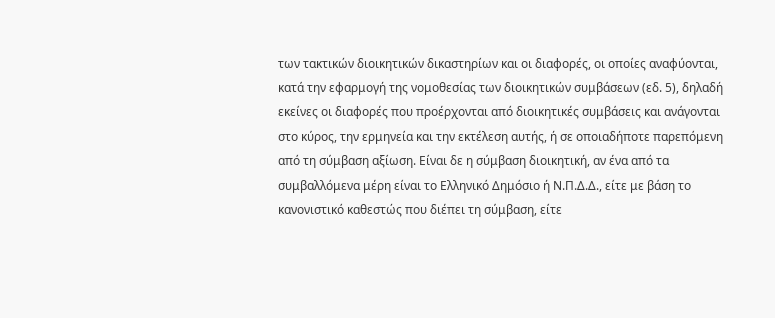των τακτικών διοικητικών δικαστηρίων και οι διαφορές, οι οποίες αναφύονται, κατά την εφαρμογή της νομοθεσίας των διοικητικών συμβάσεων (εδ. 5), δηλαδή εκείνες οι διαφορές που προέρχονται από διοικητικές συμβάσεις και ανάγονται στο κύρος, την ερμηνεία και την εκτέλεση αυτής, ή σε οποιαδήποτε παρεπόμενη από τη σύμβαση αξίωση. Είναι δε η σύμβαση διοικητική, αν ένα από τα συμβαλλόμενα μέρη είναι το Ελληνικό Δημόσιο ή Ν.Π.Δ.Δ., είτε με βάση το κανονιστικό καθεστώς που διέπει τη σύμβαση, είτε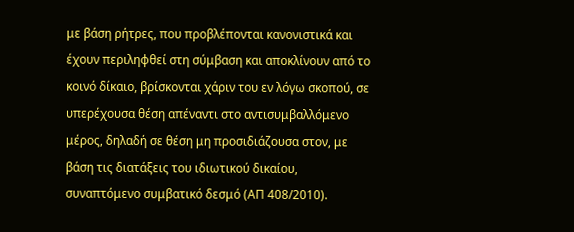με βάση ρήτρες, που προβλέπονται κανονιστικά και έχουν περιληφθεί στη σύμβαση και αποκλίνουν από το κοινό δίκαιο, βρίσκονται χάριν του εν λόγω σκοπού, σε υπερέχουσα θέση απέναντι στο αντισυμβαλλόμενο μέρος, δηλαδή σε θέση μη προσιδιάζουσα στον, με βάση τις διατάξεις του ιδιωτικού δικαίου, συναπτόμενο συμβατικό δεσμό (ΑΠ 408/2010).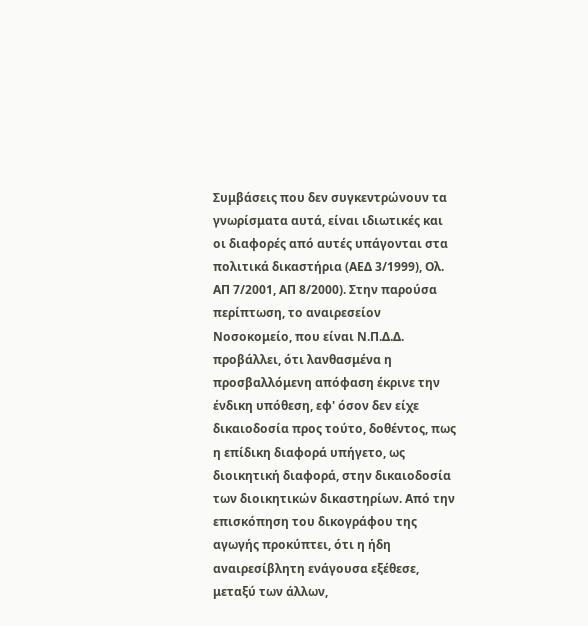Συμβάσεις που δεν συγκεντρώνουν τα γνωρίσματα αυτά, είναι ιδιωτικές και οι διαφορές από αυτές υπάγονται στα πολιτικά δικαστήρια (ΑΕΔ 3/1999), Ολ. ΑΠ 7/2001, ΑΠ 8/2000). Στην παρούσα περίπτωση, το αναιρεσείον Νοσοκομείο, που είναι Ν.Π.Δ.Δ. προβάλλει, ότι λανθασμένα η προσβαλλόμενη απόφαση έκρινε την ένδικη υπόθεση, εφ' όσον δεν είχε δικαιοδοσία προς τούτο, δοθέντος, πως η επίδικη διαφορά υπήγετο, ως διοικητική διαφορά, στην δικαιοδοσία των διοικητικών δικαστηρίων. Από την επισκόπηση του δικογράφου της αγωγής προκύπτει, ότι η ήδη αναιρεσίβλητη ενάγουσα εξέθεσε, μεταξύ των άλλων,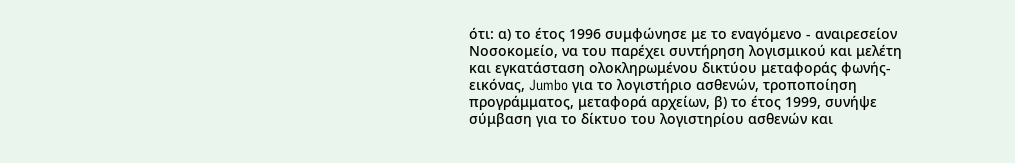ότι: α) το έτος 1996 συμφώνησε με το εναγόμενο - αναιρεσείον Νοσοκομείο, να του παρέχει συντήρηση λογισμικού και μελέτη και εγκατάσταση ολοκληρωμένου δικτύου μεταφοράς φωνής-εικόνας, Jumbo για το λογιστήριο ασθενών, τροποποίηση προγράμματος, μεταφορά αρχείων, β) το έτος 1999, συνήψε σύμβαση για το δίκτυο του λογιστηρίου ασθενών και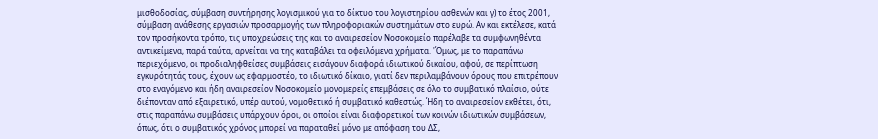μισθοδοσίας, σύμβαση συντήρησης λογισμικού για το δίκτυο του λογιστηρίου ασθενών και γ) το έτος 2001, σύμβαση ανάθεσης εργασιών προσαρμογής των πληροφοριακών συστημάτων στο ευρώ. Αν και εκτέλεσε, κατά τον προσήκοντα τρόπο, τις υποχρεώσεις της και το αναιρεσείον Νοσοκομείο παρέλαβε τα συμφωνηθέντα αντικείμενα, παρά ταύτα, αρνείται να της καταβάλει τα οφειλόμενα χρήματα. 'Όμως, με το παραπάνω περιεχόμενο, οι προδιαληφθείσες συμβάσεις εισάγουν διαφορά ιδιωτικού δικαίου, αφού, σε περίπτωση εγκυρότητάς τους, έχουν ως εφαρμοστέο, το ιδιωτικό δίκαιο, γιατί δεν περιλαμβάνουν όρους που επιτρέπουν στο εναγόμενο και ήδη αναιρεσείον Νοσοκομείο μονομερείς επεμβάσεις σε όλο το συμβατικό πλαίσιο, ούτε διέπονταν από εξαιρετικό, υπέρ αυτού, νομοθετικό ή συμβατικό καθεστώς. Ήδη το αναιρεσείον εκθέτει, ότι, στις παραπάνω συμβάσεις υπάρχουν όροι, οι οποίοι είναι διαφορετικοί των κοινών ιδιωτικών συμβάσεων, όπως, ότι ο συμβατικός χρόνος μπορεί να παραταθεί μόνο με απόφαση του ΔΣ,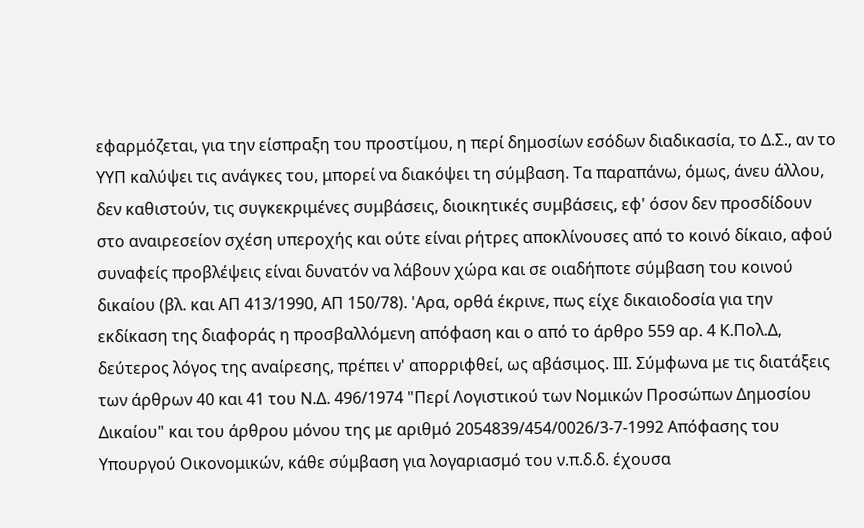εφαρμόζεται, για την είσπραξη του προστίμου, η περί δημοσίων εσόδων διαδικασία, το Δ.Σ., αν το ΥΥΠ καλύψει τις ανάγκες του, μπορεί να διακόψει τη σύμβαση. Τα παραπάνω, όμως, άνευ άλλου, δεν καθιστούν, τις συγκεκριμένες συμβάσεις, διοικητικές συμβάσεις, εφ' όσον δεν προσδίδουν στο αναιρεσείον σχέση υπεροχής και ούτε είναι ρήτρες αποκλίνουσες από το κοινό δίκαιο, αφού συναφείς προβλέψεις είναι δυνατόν να λάβουν χώρα και σε οιαδήποτε σύμβαση του κοινού δικαίου (βλ. και ΑΠ 413/1990, ΑΠ 150/78). 'Αρα, ορθά έκρινε, πως είχε δικαιοδοσία για την εκδίκαση της διαφοράς η προσβαλλόμενη απόφαση και ο από το άρθρο 559 αρ. 4 Κ.Πολ.Δ, δεύτερος λόγος της αναίρεσης, πρέπει ν' απορριφθεί, ως αβάσιμος. ΙΙΙ. Σύμφωνα με τις διατάξεις των άρθρων 40 και 41 του Ν.Δ. 496/1974 "Περί Λογιστικού των Νομικών Προσώπων Δημοσίου Δικαίου" και του άρθρου μόνου της με αριθμό 2054839/454/0026/3-7-1992 Απόφασης του Υπουργού Οικονομικών, κάθε σύμβαση για λογαριασμό του ν.π.δ.δ. έχουσα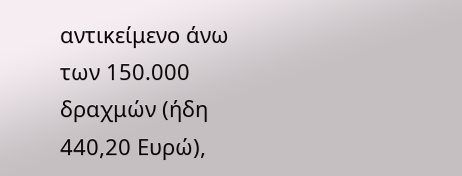αντικείμενο άνω των 150.000 δραχμών (ήδη 440,20 Ευρώ),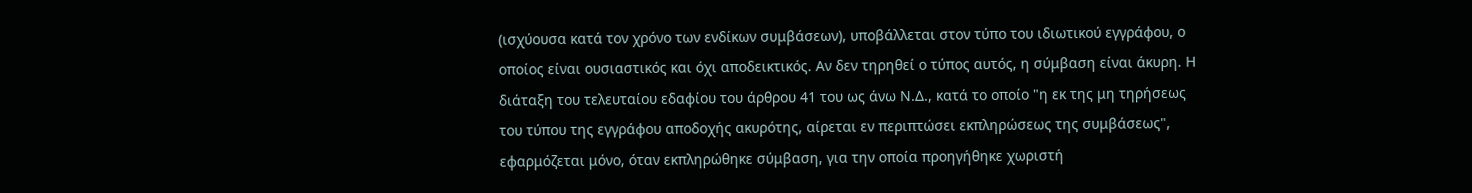(ισχύουσα κατά τον χρόνο των ενδίκων συμβάσεων), υποβάλλεται στον τύπο του ιδιωτικού εγγράφου, ο οποίος είναι ουσιαστικός και όχι αποδεικτικός. Αν δεν τηρηθεί ο τύπος αυτός, η σύμβαση είναι άκυρη. Η διάταξη του τελευταίου εδαφίου του άρθρου 41 του ως άνω Ν.Δ., κατά το οποίο "η εκ της μη τηρήσεως του τύπου της εγγράφου αποδοχής ακυρότης, αίρεται εν περιπτώσει εκπληρώσεως της συμβάσεως", εφαρμόζεται μόνο, όταν εκπληρώθηκε σύμβαση, για την οποία προηγήθηκε χωριστή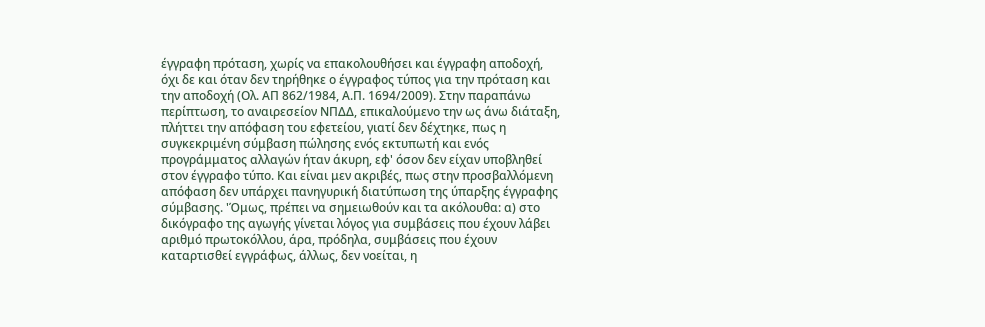έγγραφη πρόταση, χωρίς να επακολουθήσει και έγγραφη αποδοχή, όχι δε και όταν δεν τηρήθηκε ο έγγραφος τύπος για την πρόταση και την αποδοχή (Ολ. ΑΠ 862/1984, Α.Π. 1694/2009). Στην παραπάνω περίπτωση, το αναιρεσείον ΝΠΔΔ, επικαλούμενο την ως άνω διάταξη, πλήττει την απόφαση του εφετείου, γιατί δεν δέχτηκε, πως η συγκεκριμένη σύμβαση πώλησης ενός εκτυπωτή και ενός προγράμματος αλλαγών ήταν άκυρη, εφ' όσον δεν είχαν υποβληθεί στον έγγραφο τύπο. Και είναι μεν ακριβές, πως στην προσβαλλόμενη απόφαση δεν υπάρχει πανηγυρική διατύπωση της ύπαρξης έγγραφης σύμβασης. 'Όμως, πρέπει να σημειωθούν και τα ακόλουθα: α) στο δικόγραφο της αγωγής γίνεται λόγος για συμβάσεις που έχουν λάβει αριθμό πρωτοκόλλου, άρα, πρόδηλα, συμβάσεις που έχουν καταρτισθεί εγγράφως, άλλως, δεν νοείται, η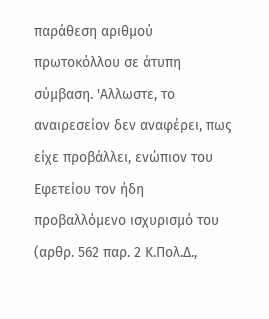παράθεση αριθμού πρωτοκόλλου σε άτυπη σύμβαση. 'Αλλωστε, το αναιρεσείον δεν αναφέρει, πως είχε προβάλλει, ενώπιον του Εφετείου τον ήδη προβαλλόμενο ισχυρισμό του (αρθρ. 562 παρ. 2 Κ.Πολ.Δ.,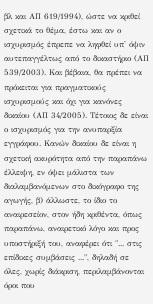βλ και ΑΠ 619/1994), ώστε να κριθεί σχετικά το θέμα, έστω και αν ο ισχυρισμός έπρεπε να ληφθεί υπ' όψιν αυτεπαγγέλτως από το δικαστήριο (ΑΠ 539/2003). Και βέβαια, θα πρέπει να πρόκειται για πραγματικούς ισχυρισμούς και όχι για κανόνες δικαίου (ΑΠ 34/2005). Τέτοιος δε είναι ο ισχυρισμός για την ανυπαρξία εγγράφου. Κανών δικαίου δε είναι η σχετική ακυρότητα από την παραπάνω έλλειψη, εν όψει μάλιστα των διαλαμβανόμενων στο δικόγραφο της αγωγής, β) άλλωστε, το ίδιο το αναιρεσείον, στον ήδη κριθέντα, όπως παραπάνω, αναιρετικό λόγο και προς υποστήριξή του, αναφέρει ότι "... στις επίδικες συμβάσεις ...", δηλαδή σε όλες, χωρίς διάκριση, περιλαμβάνονται όροι που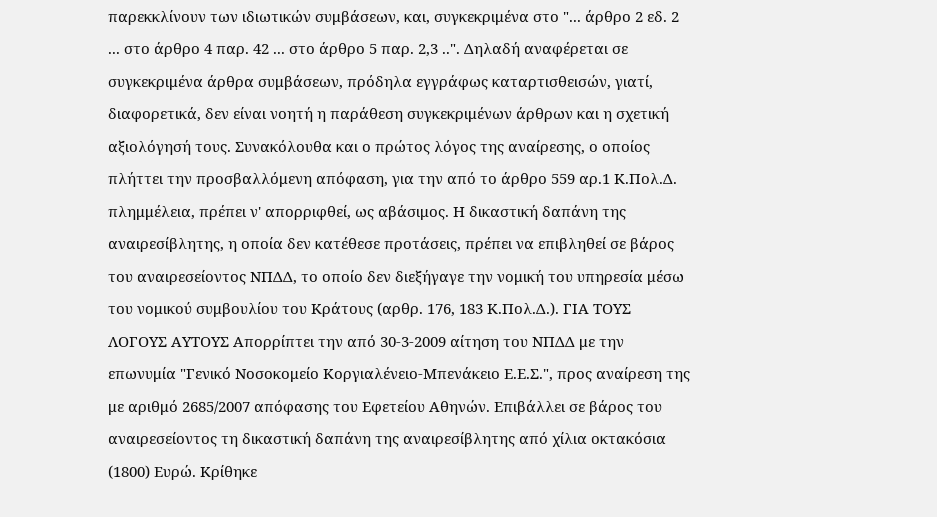παρεκκλίνουν των ιδιωτικών συμβάσεων, και, συγκεκριμένα στο "... άρθρο 2 εδ. 2 ... στο άρθρο 4 παρ. 42 ... στο άρθρο 5 παρ. 2,3 ..". Δηλαδή αναφέρεται σε συγκεκριμένα άρθρα συμβάσεων, πρόδηλα εγγράφως καταρτισθεισών, γιατί, διαφορετικά, δεν είναι νοητή η παράθεση συγκεκριμένων άρθρων και η σχετική αξιολόγησή τους. Συνακόλουθα και ο πρώτος λόγος της αναίρεσης, ο οποίος πλήττει την προσβαλλόμενη απόφαση, για την από το άρθρο 559 αρ.1 Κ.Πολ.Δ. πλημμέλεια, πρέπει ν' απορριφθεί, ως αβάσιμος. Η δικαστική δαπάνη της αναιρεσίβλητης, η οποία δεν κατέθεσε προτάσεις, πρέπει να επιβληθεί σε βάρος του αναιρεσείοντος ΝΠΔΔ, το οποίο δεν διεξήγαγε την νομική του υπηρεσία μέσω του νομικού συμβουλίου του Κράτους (αρθρ. 176, 183 Κ.Πολ.Δ.). ΓΙΑ ΤΟΥΣ ΛΟΓΟΥΣ ΑΥΤΟΥΣ Απορρίπτει την από 30-3-2009 αίτηση του ΝΠΔΔ με την επωνυμία "Γενικό Νοσοκομείο Κοργιαλένειο-Μπενάκειο Ε.Ε.Σ.", προς αναίρεση της με αριθμό 2685/2007 απόφασης του Εφετείου Αθηνών. Επιβάλλει σε βάρος του αναιρεσείοντος τη δικαστική δαπάνη της αναιρεσίβλητης από χίλια οκτακόσια (1800) Ευρώ. Κρίθηκε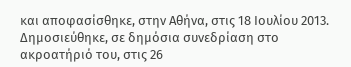και αποφασίσθηκε, στην Αθήνα, στις 18 Ιουλίου 2013. Δημοσιεύθηκε, σε δημόσια συνεδρίαση στο ακροατήριό του, στις 26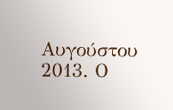Αυγούστου 2013. Ο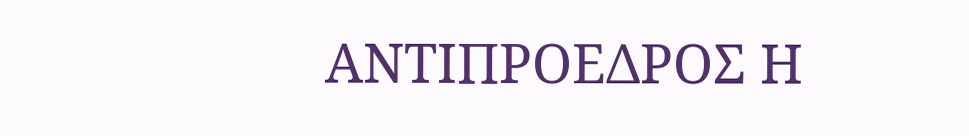ΑΝΤΙΠΡΟΕΔΡΟΣ Η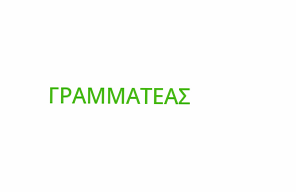ΓΡΑΜΜΑΤΕΑΣ